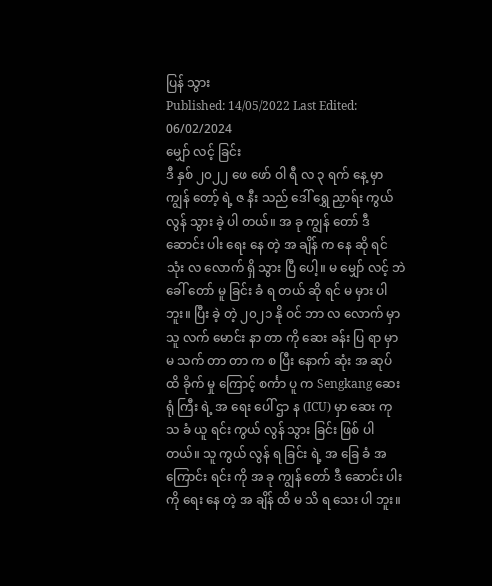ပြန် သွား
Published: 14/05/2022 Last Edited: 06/02/2024
မျှော် လင့် ခြင်း
ဒီ နှစ် ၂၀၂၂ ဖေ ဖော် ဝါ ရီ လ ၃ ရက် နေ့ မှာ ကျွန် တော့် ရဲ့ ဇ နီး သည် ဒေါ် ရွှေ ညှာရ်း ကွယ် လွန် သွား ခဲ့ ပါ တယ်။ အ ခု ကျွန် တော် ဒီ ဆောင်း ပါး ရေး နေ တဲ့ အ ချိန် က နေ ဆို ရင် သုံး လ လောက် ရှိ သွား ပြီ ပေါ့။ မ မျှော် လင့် ဘဲ ခေါ် တော် မူ ခြင်း ခံ ရ တယ် ဆို ရင် မ မှား ပါ ဘူး။ ပြီး ခဲ့ တဲ့ ၂၀၂၁ နို ဝင် ဘာ လ လောက် မှာ သူ လက် မောင်း နာ တာ ကို ဆေး ခန်း ပြ ရာ မှာ မ သက် တာ တာ က စ ပြီး နောက် ဆုံး အ ဆုပ် ထိ ခိုက် မှု ကြောင့် စင်္ကာ ပူ က Sengkang ဆေး ရုံ ကြီး ရဲ့ အ ရေး ပေါ် ဌာ န (ICU) မှာ ဆေး ကု သ ခံ ယူ ရင်း ကွယ် လွန် သွား ခြင်း ဖြစ် ပါ တယ်။ သူ ကွယ် လွန် ရ ခြင်း ရဲ့ အ ခြေ ခံ အ ကြောင်း ရင်း ကို အ ခု ကျွန် တော် ဒီ ဆောင်း ပါး ကို ရေး နေ တဲ့ အ ချိန် ထိ မ သိ ရ သေး ပါ ဘူး။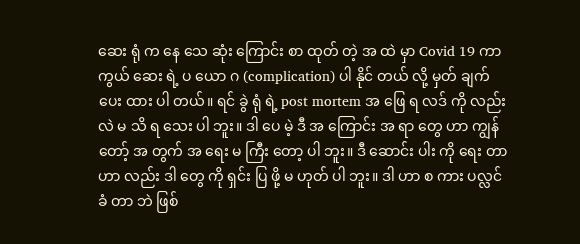ဆေး ရုံ က နေ သေ ဆုံး ကြောင်း စာ ထုတ် တဲ့ အ ထဲ မှာ Covid 19 ကာ ကွယ် ဆေး ရဲ့ ပ ယော ဂ (complication) ပါ နိုင် တယ် လို့ မှတ် ချက် ပေး ထား ပါ တယ်။ ရင် ခွဲ ရုံ ရဲ့ post mortem အ ဖြေ ရ လဒ် ကို လည်း လဲ မ သိ ရ သေး ပါ ဘူး။ ဒါ ပေ မဲ့ ဒီ အ ကြောင်း အ ရာ တွေ ဟာ ကျွန် တော့် အ တွက် အ ရေး မ ကြီး တော့ ပါ ဘူး။ ဒီ ဆောင်း ပါး ကို ရေး တာ ဟာ လည်း ဒါ တွေ ကို ရှင်း ပြ ဖို့ မ ဟုတ် ပါ ဘူး။ ဒါ ဟာ စ ကား ပလ္လင် ခံ တာ ဘဲ ဖြစ်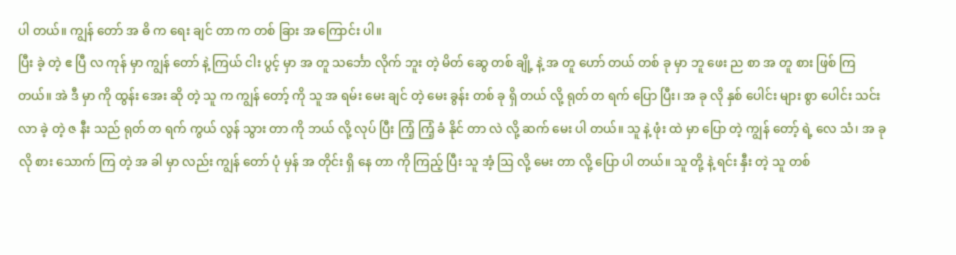ပါ တယ်။ ကျွန် တော် အ ဓိ က ရေး ချင် တာ က တစ် ခြား အ ကြောင်း ပါ။
ပြီး ခဲ့ တဲ့ ဧ ပြီ လ ကုန် မှာ ကျွန် တော် နဲ့ ကြယ် ငါး ပွင့် မှာ အ တူ သင်္ဘော လိုက် ဘူး တဲ့ မိတ် ဆွေ တစ် ချို့ နဲ့ အ တူ ဟော် တယ် တစ် ခု မှာ ဘူ ဖေး ည စာ အ တူ စား ဖြစ် ကြ တယ်။ အဲ ဒီ မှာ ကို ထွန်း အေး ဆို တဲ့ သူ က ကျွန် တော့် ကို သူ အ ရမ်း မေး ချင် တဲ့ မေး ခွန်း တစ် ခု ရှိ တယ် လို့ ရုတ် တ ရက် ပြော ပြီး၊ အ ခု လို နှစ် ပေါင်း များ စွာ ပေါင်း သင်း လာ ခဲ့ တဲ့ ဇ နီး သည် ရုတ် တ ရက် ကွယ် လွန် သွား တာ ကို ဘယ် လို့ လုပ် ပြီး ကြံ့ ကြံ့ ခံ နိုင် တာ လဲ လို့ ဆက် မေး ပါ တယ်။ သူ နဲ့ ဖုံး ထဲ မှာ ပြော တဲ့ ကျွန် တော့် ရဲ့ လေ သံ၊ အ ခု လို စား သောက် ကြ တဲ့ အ ခါ မှာ လည်း ကျွန် တော် ပုံ မှန် အ တိုင်း ရှိ နေ တာ ကို ကြည့် ပြီး သူ အံ့ ဩ လို့ မေး တာ လို့ ပြော ပါ တယ်။ သူ တို့ နဲ့ ရင်း နှီး တဲ့ သူ တစ်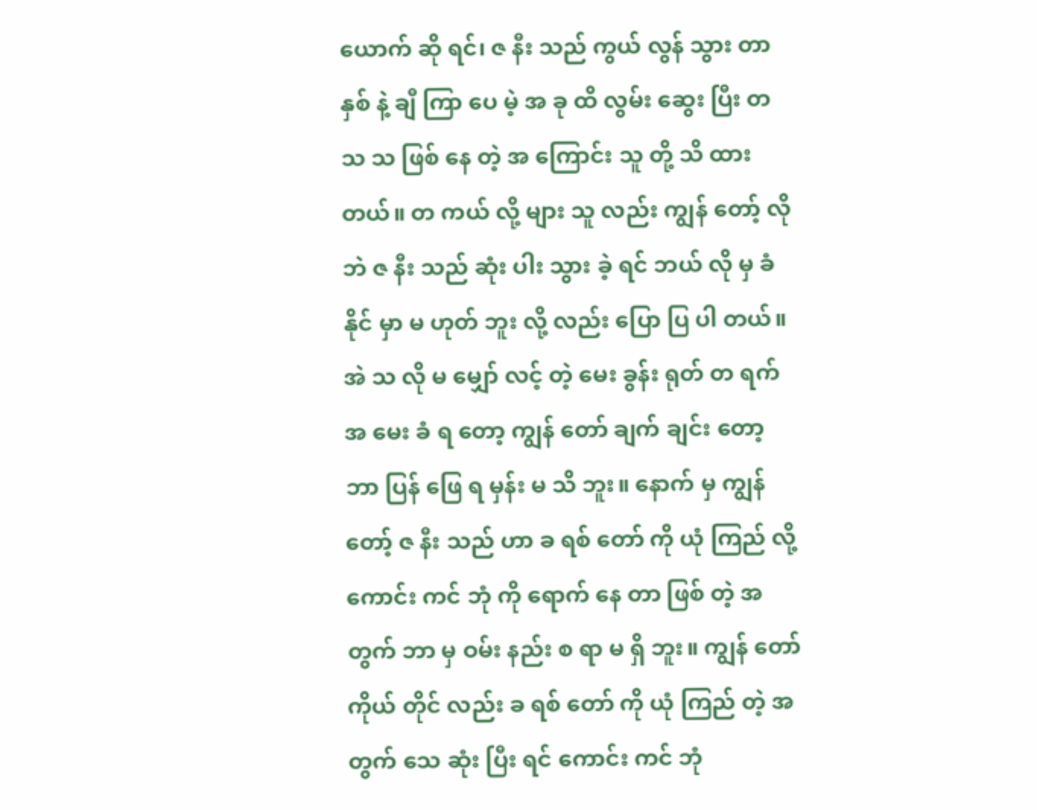ယောက် ဆို ရင်၊ ဇ နီး သည် ကွယ် လွန် သွား တာ နှစ် နဲ့ ချီ ကြာ ပေ မဲ့ အ ခု ထိ လွမ်း ဆွေး ပြီး တ သ သ ဖြစ် နေ တဲ့ အ ကြောင်း သူ တို့ သိ ထား တယ်။ တ ကယ် လို့ များ သူ လည်း ကျွန် တော့် လို ဘဲ ဇ နီး သည် ဆုံး ပါး သွား ခဲ့ ရင် ဘယ် လို မှ ခံ နိုင် မှာ မ ဟုတ် ဘူး လို့ လည်း ပြော ပြ ပါ တယ်။
အဲ သ လို မ မျှော် လင့် တဲ့ မေး ခွန်း ရုတ် တ ရက် အ မေး ခံ ရ တော့ ကျွန် တော် ချက် ချင်း တော့ ဘာ ပြန် ဖြေ ရ မှန်း မ သိ ဘူး။ နောက် မှ ကျွန် တော့် ဇ နီး သည် ဟာ ခ ရစ် တော် ကို ယုံ ကြည် လို့ ကောင်း ကင် ဘုံ ကို ရောက် နေ တာ ဖြစ် တဲ့ အ တွက် ဘာ မှ ဝမ်း နည်း စ ရာ မ ရှိ ဘူး။ ကျွန် တော် ကိုယ် တိုင် လည်း ခ ရစ် တော် ကို ယုံ ကြည် တဲ့ အ တွက် သေ ဆုံး ပြီး ရင် ကောင်း ကင် ဘုံ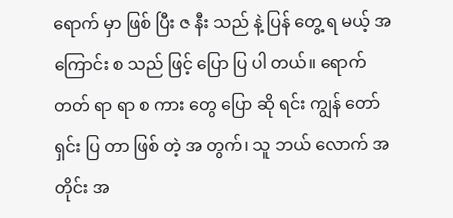ရောက် မှာ ဖြစ် ပြီး ဇ နီး သည် နဲ့ ပြန် တွေ့ ရ မယ့် အ ကြောင်း စ သည် ဖြင့် ပြော ပြ ပါ တယ်။ ရောက် တတ် ရာ ရာ စ ကား တွေ ပြော ဆို ရင်း ကျွန် တော် ရှင်း ပြ တာ ဖြစ် တဲ့ အ တွက်၊ သူ ဘယ် လောက် အ တိုင်း အ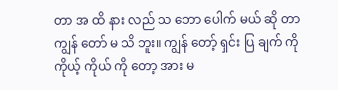တာ အ ထိ နား လည် သ ဘော ပေါက် မယ် ဆို တာ ကျွန် တော် မ သိ ဘူး။ ကျွန် တော့် ရှင်း ပြ ချက် ကို ကိုယ့် ကိုယ် ကို တော့ အား မ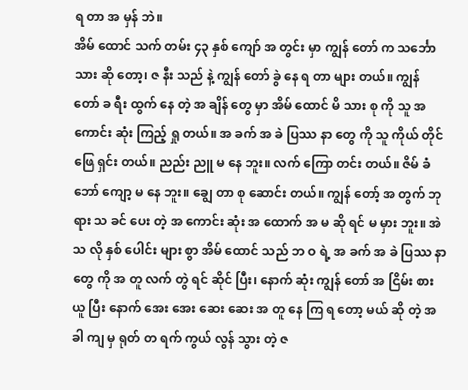ရ တာ အ မှန် ဘဲ။
အိမ် ထောင် သက် တမ်း ၄၃ နှစ် ကျော် အ တွင်း မှာ ကျွန် တော် က သင်္ဘော သား ဆို တော့၊ ဇ နီး သည် နဲ့ ကျွန် တော် ခွဲ နေ ရ တာ များ တယ်။ ကျွန် တော် ခ ရီး ထွက် နေ တဲ့ အ ချိန် တွေ မှာ အိမ် ထောင် မိ သား စု ကို သူ အ ကောင်း ဆုံး ကြည့် ရှု တယ်။ အ ခက် အ ခဲ ပြဿ နာ တွေ ကို သူ ကိုယ် တိုင် ဖြေ ရှင်း တယ်။ ညည်း ညူ မ နေ ဘူး။ လက် ကြော တင်း တယ်။ ဇိမ် ခံ ဘော် ကျော့ မ နေ ဘူး။ ချွေ တာ စု ဆောင်း တယ်။ ကျွန် တော့် အ တွက် ဘု ရား သ ခင် ပေး တဲ့ အ ကောင်း ဆုံး အ ထောက် အ မ ဆို ရင် မ မှား ဘူး။ အဲ သ လို နှစ် ပေါင်း များ စွာ အိမ် ထောင် သည် ဘ ဝ ရဲ့ အ ခက် အ ခဲ ပြဿ နာ တွေ ကို အ တူ လက် တွဲ ရင် ဆိုင် ပြီး၊ နောက် ဆုံး ကျွန် တော် အ ငြိမ်း စား ယူ ပြီး နောက် အေး အေး ဆေး ဆေး အ တူ နေ ကြ ရ တော့ မယ် ဆို တဲ့ အ ခါ ကျ မှ ရုတ် တ ရက် ကွယ် လွန် သွား တဲ့ ဇ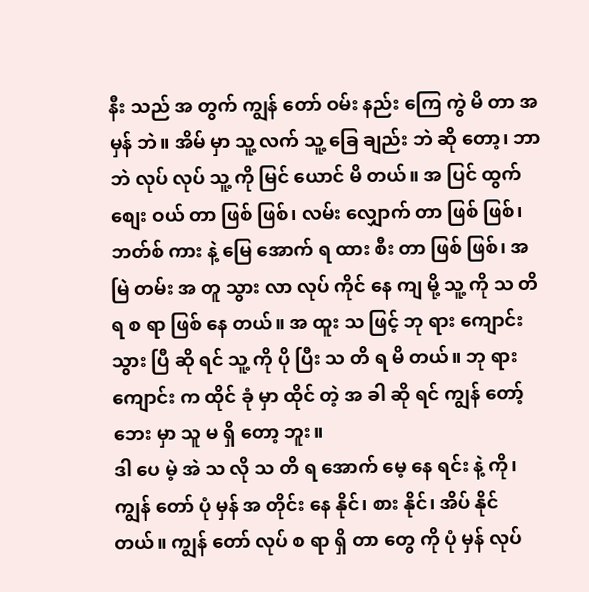နီး သည် အ တွက် ကျွန် တော် ဝမ်း နည်း ကြေ ကွဲ မိ တာ အ မှန် ဘဲ။ အိမ် မှာ သူ့ လက် သူ့ ခြေ ချည်း ဘဲ ဆို တော့၊ ဘာ ဘဲ လုပ် လုပ် သူ့ ကို မြင် ယောင် မိ တယ်။ အ ပြင် ထွက် စျေး ဝယ် တာ ဖြစ် ဖြစ်၊ လမ်း လျှောက် တာ ဖြစ် ဖြစ်၊ ဘတ်စ် ကား နဲ့ မြေ အောက် ရ ထား စီး တာ ဖြစ် ဖြစ်၊ အ မြဲ တမ်း အ တူ သွား လာ လုပ် ကိုင် နေ ကျ မို့ သူ့ ကို သ တိ ရ စ ရာ ဖြစ် နေ တယ်။ အ ထူး သ ဖြင့် ဘု ရား ကျောင်း သွား ပြီ ဆို ရင် သူ့ ကို ပို ပြီး သ တိ ရ မိ တယ်။ ဘု ရား ကျောင်း က ထိုင် ခုံ မှာ ထိုင် တဲ့ အ ခါ ဆို ရင် ကျွန် တော့် ဘေး မှာ သူ မ ရှိ တော့ ဘူး။
ဒါ ပေ မဲ့ အဲ သ လို သ တိ ရ အောက် မေ့ နေ ရင်း နဲ့ ကို၊ ကျွန် တော် ပုံ မှန် အ တိုင်း နေ နိုင်၊ စား နိုင်၊ အိပ် နိုင် တယ်။ ကျွန် တော် လုပ် စ ရာ ရှိ တာ တွေ ကို ပုံ မှန် လုပ်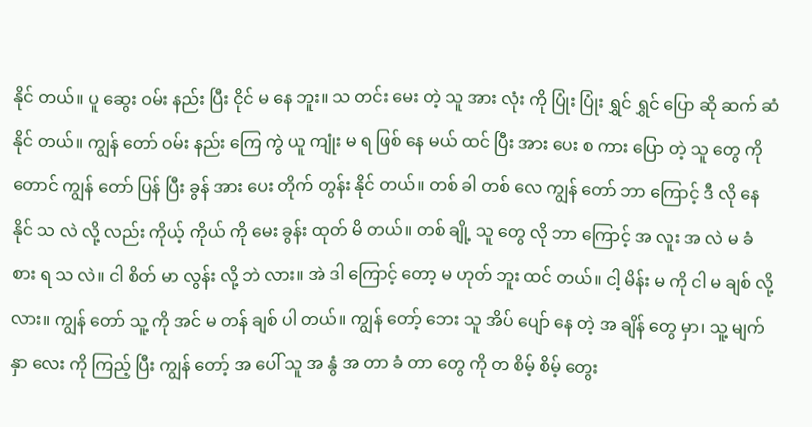နိုင် တယ်။ ပူ ဆွေး ဝမ်း နည်း ပြီး ငိုင် မ နေ ဘူး။ သ တင်း မေး တဲ့ သူ အား လုံး ကို ပြုံး ပြုံး ရွှင် ရွှင် ပြော ဆို ဆက် ဆံ နိုင် တယ်။ ကျွန် တော် ဝမ်း နည်း ကြေ ကွဲ ယူ ကျုံး မ ရ ဖြစ် နေ မယ် ထင် ပြီး အား ပေး စ ကား ပြော တဲ့ သူ တွေ ကို တောင် ကျွန် တော် ပြန် ပြီး ခွန် အား ပေး တိုက် တွန်း နိုင် တယ်။ တစ် ခါ တစ် လေ ကျွန် တော် ဘာ ကြောင့် ဒီ လို နေ နိုင် သ လဲ လို့ လည်း ကိုယ့် ကိုယ် ကို မေး ခွန်း ထုတ် မိ တယ်။ တစ် ချို့ သူ တွေ လို ဘာ ကြောင့် အ လူး အ လဲ မ ခံ စား ရ သ လဲ။ ငါ စိတ် မာ လွန်း လို့ ဘဲ လား။ အဲ ဒါ ကြောင့် တော့ မ ဟုတ် ဘူး ထင် တယ်။ ငါ့ မိန်း မ ကို ငါ မ ချစ် လို့ လား။ ကျွန် တော် သူ့ ကို အင် မ တန် ချစ် ပါ တယ်။ ကျွန် တော့် ဘေး သူ အိပ် ပျော် နေ တဲ့ အ ချိန် တွေ မှာ၊ သူ့ မျက် နှာ လေး ကို ကြည့် ပြီး ကျွန် တော့် အ ပေါ် သူ အ နွံ အ တာ ခံ တာ တွေ ကို တ စိမ့် စိမ့် တွေး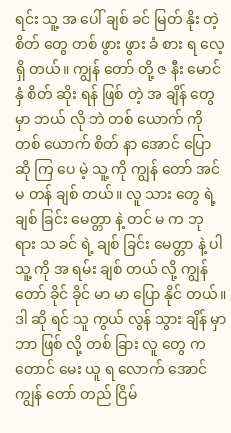ရင်း သူ့ အ ပေါ် ချစ် ခင် မြတ် နိုး တဲ့ စိတ် တွေ တစ် ဖွား ဖွား ခံ စား ရ လေ့ ရှိ တယ်။ ကျွန် တော် တို့ ဇ နီး မောင် နှံ စိတ် ဆိုး ရန် ဖြစ် တဲ့ အ ချိန် တွေ မှာ ဘယ် လို ဘဲ တစ် ယောက် ကို တစ် ယောက် စိတ် နာ အောင် ပြော ဆို ကြ ပေ မဲ့ သူ့ ကို ကျွန် တော် အင် မ တန် ချစ် တယ်။ လူ သား တွေ ရဲ့ ချစ် ခြင်း မေတ္တာ နဲ့ တင် မ က ဘု ရား သ ခင် ရဲ့ ချစ် ခြင်း မေတ္တာ နဲ့ ပါ သူ့ ကို အ ရမ်း ချစ် တယ် လို့ ကျွန် တော် ခိုင် ခိုင် မာ မာ ပြော နိုင် တယ်။ ဒါ ဆို ရင် သူ ကွယ် လွန် သွား ချိန် မှာ ဘာ ဖြစ် လို့ တစ် ခြား လူ တွေ က တောင် မေး ယူ ရ လောက် အောင် ကျွန် တော် တည် ငြိမ်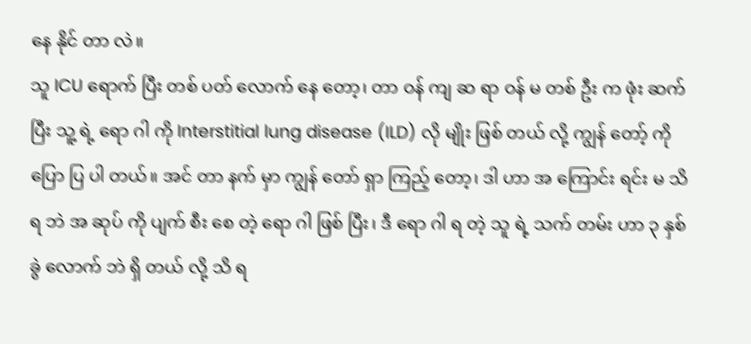နေ နိုင် တာ လဲ။
သူ ICU ရောက် ပြီး တစ် ပတ် လောက် နေ တော့၊ တာ ဝန် ကျ ဆ ရာ ဝန် မ တစ် ဦး က ဖုံး ဆက် ပြီး သူ့ ရဲ့ ရော ဂါ ကို Interstitial lung disease (ILD) လို မျိုး ဖြစ် တယ် လို့ ကျွန် တော့် ကို ပြော ပြ ပါ တယ်။ အင် တာ နက် မှာ ကျွန် တော် ရှာ ကြည့် တော့၊ ဒါ ဟာ အ ကြောင်း ရင်း မ သိ ရ ဘဲ အ ဆုပ် ကို ပျက် စီး စေ တဲ့ ရော ဂါ ဖြစ် ပြီး၊ ဒီ ရော ဂါ ရ တဲ့ သူ ရဲ့ သက် တမ်း ဟာ ၃ နှစ် ခွဲ လောက် ဘဲ ရှိ တယ် လို့ သိ ရ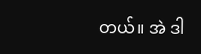တယ်။ အဲ ဒါ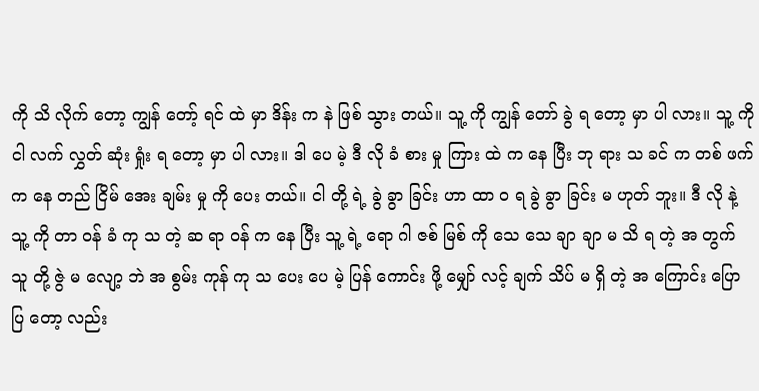ကို သိ လိုက် တော့ ကျွန် တော့် ရင် ထဲ မှာ ဒိန်း က နဲ ဖြစ် သွား တယ်။ သူ့ ကို ကျွန် တော် ခွဲ ရ တော့ မှာ ပါ လား။ သူ့ ကို ငါ လက် လွှတ် ဆုံး ရှုံး ရ တော့ မှာ ပါ လား။ ဒါ ပေ မဲ့ ဒီ လို ခံ စား မှု ကြား ထဲ က နေ ပြီး ဘု ရား သ ခင် က တစ် ဖက် က နေ တည် ငြိမ် အေး ချမ်း မှု ကို ပေး တယ်။ ငါ တို့ ရဲ့ ခွဲ ခွာ ခြင်း ဟာ ထာ ဝ ရ ခွဲ ခွာ ခြင်း မ ဟုတ် ဘူး။ ဒီ လို နဲ့ သူ့ ကို တာ ဝန် ခံ ကု သ တဲ့ ဆ ရာ ဝန် က နေ ပြီး သူ့ ရဲ့ ရော ဂါ ဇစ် မြစ် ကို သေ သေ ချာ ချာ မ သိ ရ တဲ့ အ တွက် သူ တို့ ဇွဲ မ လျော့ ဘဲ အ စွမ်း ကုန် ကု သ ပေး ပေ မဲ့ ပြန် ကောင်း ဖို့ မျှော် လင့် ချက် သိပ် မ ရှိ တဲ့ အ ကြောင်း ပြော ပြ တော့ လည်း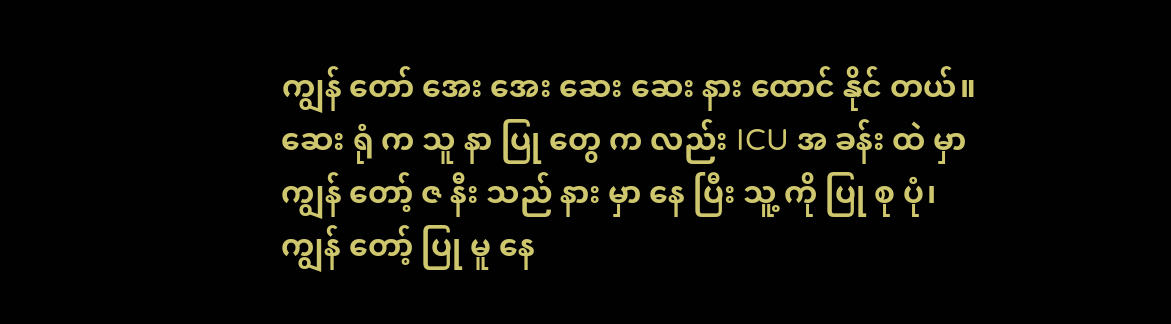ကျွန် တော် အေး အေး ဆေး ဆေး နား ထောင် နိုင် တယ်။ ဆေး ရုံ က သူ နာ ပြု တွေ က လည်း ICU အ ခန်း ထဲ မှာ ကျွန် တော့် ဇ နီး သည် နား မှာ နေ ပြီး သူ့ ကို ပြု စု ပုံ၊ ကျွန် တော့် ပြု မူ နေ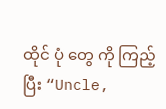ထိုင် ပုံ တွေ ကို ကြည့် ပြီး “Uncle,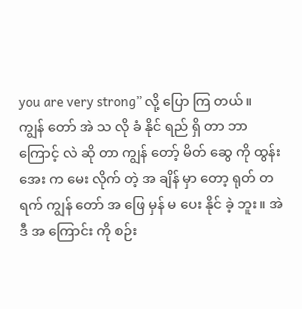you are very strong” လို့ ပြော ကြ တယ်။
ကျွန် တော် အဲ သ လို ခံ နိုင် ရည် ရှိ တာ ဘာ ကြောင့် လဲ ဆို တာ ကျွန် တော့် မိတ် ဆွေ ကို ထွန်း အေး က မေး လိုက် တဲ့ အ ချိန် မှာ တော့ ရုတ် တ ရက် ကျွန် တော် အ ဖြေ မှန် မ ပေး နိုင် ခဲ့ ဘူး။ အဲ ဒီ အ ကြောင်း ကို စဉ်း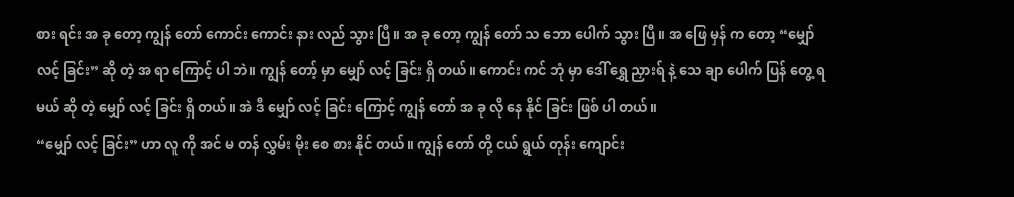စား ရင်း အ ခု တော့ ကျွန် တော် ကောင်း ကောင်း နား လည် သွား ပြီ။ အ ခု တော့ ကျွန် တော် သ ဘော ပေါက် သွား ပြီ။ အ ဖြေ မှန် က တော့ “မျှော် လင့် ခြင်း” ဆို တဲ့ အ ရာ ကြောင့် ပါ ဘဲ။ ကျွန် တော့် မှာ မျှော် လင့် ခြင်း ရှိ တယ်။ ကောင်း ကင် ဘုံ မှာ ဒေါ် ရွှေ ညှားရ် နဲ့ သေ ချာ ပေါက် ပြန် တွေ့ ရ မယ် ဆို တဲ့ မျှော် လင့် ခြင်း ရှိ တယ်။ အဲ ဒီ မျှော် လင့် ခြင်း ကြောင့် ကျွန် တော် အ ခု လို နေ နိုင် ခြင်း ဖြစ် ပါ တယ်။
“မျှော် လင့် ခြင်း” ဟာ လူ ကို အင် မ တန် လွှမ်း မိုး စေ စား နိုင် တယ်။ ကျွန် တော် တို့ ငယ် ရွယ် တုန်း ကျောင်း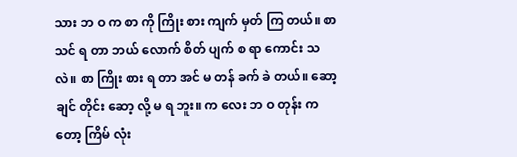သား ဘ ဝ က စာ ကို ကြိုး စား ကျက် မှတ် ကြ တယ်။ စာ သင် ရ တာ ဘယ် လောက် စိတ် ပျက် စ ရာ ကောင်း သ လဲ။ စာ ကြိုး စား ရ တာ အင် မ တန် ခက် ခဲ တယ်။ ဆော့ ချင် တိုင်း ဆော့ လို့ မ ရ ဘူး။ က လေး ဘ ဝ တုန်း က တော့ ကြိမ် လုံး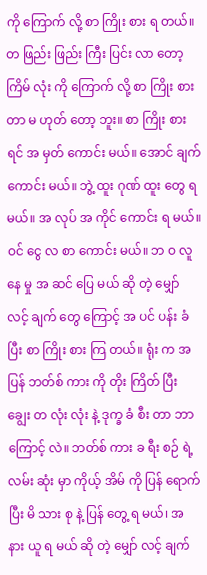ကို ကြောက် လို့ စာ ကြိုး စား ရ တယ်။ တ ဖြည်း ဖြည်း ကြီး ပြင်း လာ တော့ ကြိမ် လုံး ကို ကြောက် လို့ စာ ကြိုး စား တာ မ ဟုတ် တော့ ဘူး။ စာ ကြိုး စား ရင် အ မှတ် ကောင်း မယ်။ အောင် ချက် ကောင်း မယ်။ ဘွဲ့ ထူး ဂုဏ် ထူး တွေ ရ မယ်။ အ လုပ် အ ကိုင် ကောင်း ရ မယ်။ ဝင် ငွေ လ စာ ကောင်း မယ်။ ဘ ဝ လူ နေ မှု အ ဆင် ပြေ မယ် ဆို တဲ့ မျှော် လင့် ချက် တွေ ကြောင့် အ ပင် ပန်း ခံ ပြီး စာ ကြိုး စား ကြ တယ်။ ရုံး က အ ပြန် ဘတ်စ် ကား ကို တိုး ကြိတ် ပြီး ချွေး တ လုံး လုံး နဲ့ ဒုက္ခ ခံ စီး တာ ဘာ ကြောင့် လဲ။ ဘတ်စ် ကား ခ ရီး စဉ် ရဲ့ လမ်း ဆုံး မှာ ကိုယ့် အိမ် ကို ပြန် ရောက် ပြီး မိ သား စု နဲ့ ပြန် တွေ့ ရ မယ်၊ အ နား ယူ ရ မယ် ဆို တဲ့ မျှော် လင့် ချက်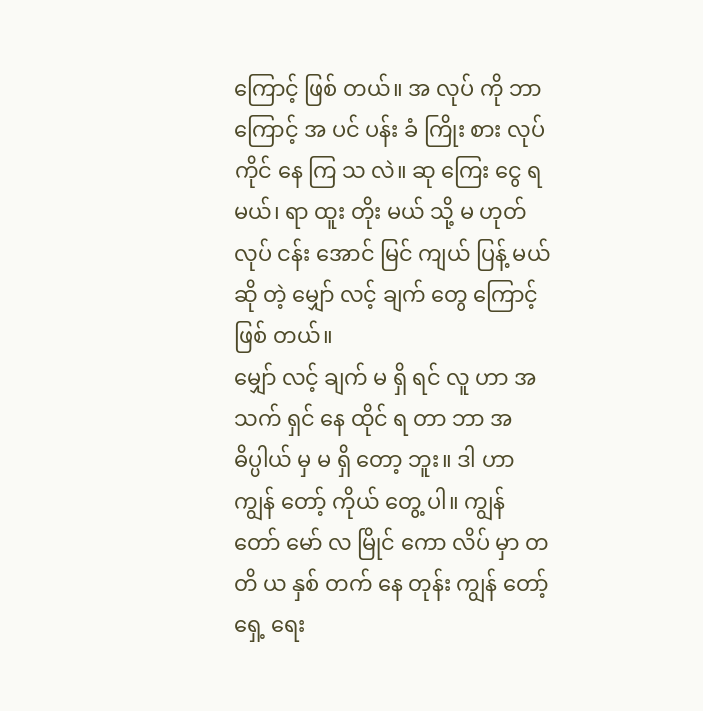ကြောင့် ဖြစ် တယ်။ အ လုပ် ကို ဘာ ကြောင့် အ ပင် ပန်း ခံ ကြိုး စား လုပ် ကိုင် နေ ကြ သ လဲ။ ဆု ကြေး ငွေ ရ မယ်၊ ရာ ထူး တိုး မယ် သို့ မ ဟုတ် လုပ် ငန်း အောင် မြင် ကျယ် ပြန့် မယ် ဆို တဲ့ မျှော် လင့် ချက် တွေ ကြောင့် ဖြစ် တယ်။
မျှော် လင့် ချက် မ ရှိ ရင် လူ ဟာ အ သက် ရှင် နေ ထိုင် ရ တာ ဘာ အ ဓိပ္ပါယ် မှ မ ရှိ တော့ ဘူး။ ဒါ ဟာ ကျွန် တော့် ကိုယ် တွေ့ ပါ။ ကျွန် တော် မော် လ မြိုင် ကော လိပ် မှာ တ တိ ယ နှစ် တက် နေ တုန်း ကျွန် တော့် ရှေ့ ရေး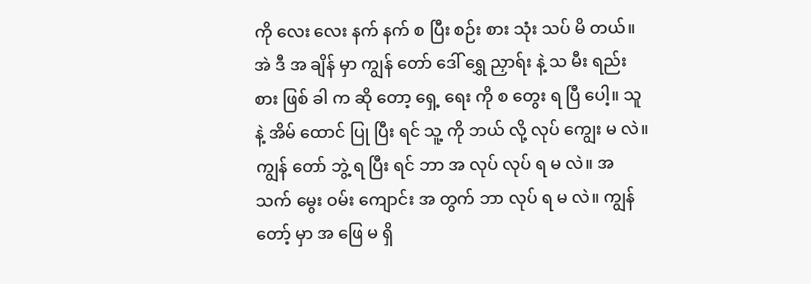ကို လေး လေး နက် နက် စ ပြီး စဉ်း စား သုံး သပ် မိ တယ်။ အဲ ဒီ အ ချိန် မှာ ကျွန် တော် ဒေါ် ရွှေ ညှာရ်း နဲ့ သ မီး ရည်း စား ဖြစ် ခါ က ဆို တော့ ရှေ့ ရေး ကို စ တွေး ရ ပြီ ပေါ့။ သူ နဲ့ အိမ် ထောင် ပြု ပြီး ရင် သူ့ ကို ဘယ် လို့ လုပ် ကျွေး မ လဲ။ ကျွန် တော် ဘွဲ့ ရ ပြီး ရင် ဘာ အ လုပ် လုပ် ရ မ လဲ။ အ သက် မွေး ဝမ်း ကျောင်း အ တွက် ဘာ လုပ် ရ မ လဲ။ ကျွန် တော့် မှာ အ ဖြေ မ ရှိ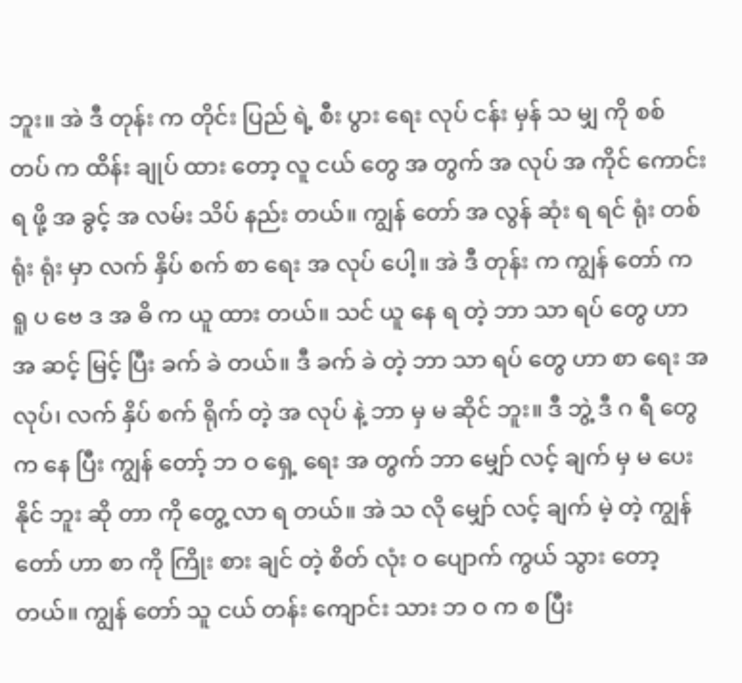ဘူး။ အဲ ဒီ တုန်း က တိုင်း ပြည် ရဲ့ စီး ပွား ရေး လုပ် ငန်း မှန် သ မျှ ကို စစ် တပ် က ထိန်း ချုပ် ထား တော့ လူ ငယ် တွေ အ တွက် အ လုပ် အ ကိုင် ကောင်း ရ ဖို့ အ ခွင့် အ လမ်း သိပ် နည်း တယ်။ ကျွန် တော် အ လွန် ဆုံး ရ ရင် ရုံး တစ် ရုံး ရုံး မှာ လက် နှိပ် စက် စာ ရေး အ လုပ် ပေါ့။ အဲ ဒီ တုန်း က ကျွန် တော် က ရူ ပ ဗေ ဒ အ ဓိ က ယူ ထား တယ်။ သင် ယူ နေ ရ တဲ့ ဘာ သာ ရပ် တွေ ဟာ အ ဆင့် မြင့် ပြီး ခက် ခဲ တယ်။ ဒီ ခက် ခဲ တဲ့ ဘာ သာ ရပ် တွေ ဟာ စာ ရေး အ လုပ်၊ လက် နှိပ် စက် ရိုက် တဲ့ အ လုပ် နဲ့ ဘာ မှ မ ဆိုင် ဘူး။ ဒီ ဘွဲ့ ဒီ ဂ ရီ တွေ က နေ ပြီး ကျွန် တော့် ဘ ဝ ရှေ့ ရေး အ တွက် ဘာ မျှော် လင့် ချက် မှ မ ပေး နိုင် ဘူး ဆို တာ ကို တွေ့ လာ ရ တယ်။ အဲ သ လို မျှော် လင့် ချက် မဲ့ တဲ့ ကျွန် တော် ဟာ စာ ကို ကြိုး စား ချင် တဲ့ စိတ် လုံး ဝ ပျောက် ကွယ် သွား တော့ တယ်။ ကျွန် တော် သူ ငယ် တန်း ကျောင်း သား ဘ ဝ က စ ပြီး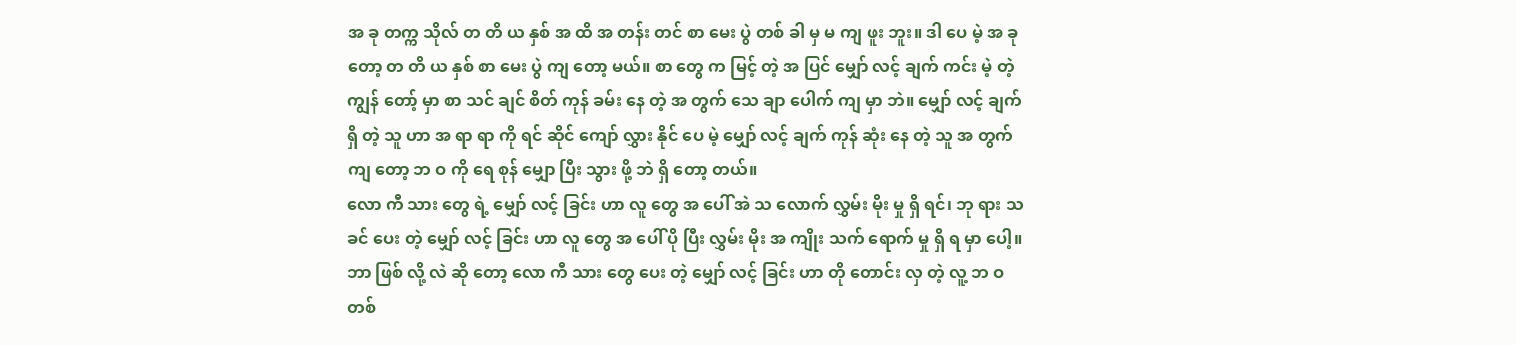အ ခု တက္က သိုလ် တ တိ ယ နှစ် အ ထိ အ တန်း တင် စာ မေး ပွဲ တစ် ခါ မှ မ ကျ ဖူး ဘူး။ ဒါ ပေ မဲ့ အ ခု တော့ တ တိ ယ နှစ် စာ မေး ပွဲ ကျ တော့ မယ်။ စာ တွေ က မြင့် တဲ့ အ ပြင် မျှော် လင့် ချက် ကင်း မဲ့ တဲ့ ကျွန် တော့် မှာ စာ သင် ချင် စိတ် ကုန် ခမ်း နေ တဲ့ အ တွက် သေ ချာ ပေါက် ကျ မှာ ဘဲ။ မျှော် လင့် ချက် ရှိ တဲ့ သူ ဟာ အ ရာ ရာ ကို ရင် ဆိုင် ကျော် လွှား နိုင် ပေ မဲ့ မျှော် လင့် ချက် ကုန် ဆုံး နေ တဲ့ သူ အ တွက် ကျ တော့ ဘ ဝ ကို ရေ စုန် မျှော ပြီး သွား ဖို့ ဘဲ ရှိ တော့ တယ်။
လော ကီ သား တွေ ရဲ့ မျှော် လင့် ခြင်း ဟာ လူ တွေ အ ပေါ် အဲ သ လောက် လွှမ်း မိုး မှု ရှိ ရင်၊ ဘု ရား သ ခင် ပေး တဲ့ မျှော် လင့် ခြင်း ဟာ လူ တွေ အ ပေါ် ပို ပြီး လွှမ်း မိုး အ ကျိုး သက် ရောက် မှု ရှိ ရ မှာ ပေါ့။ ဘာ ဖြစ် လို့ လဲ ဆို တော့ လော ကီ သား တွေ ပေး တဲ့ မျှော် လင့် ခြင်း ဟာ တို တောင်း လှ တဲ့ လူ့ ဘ ဝ တစ်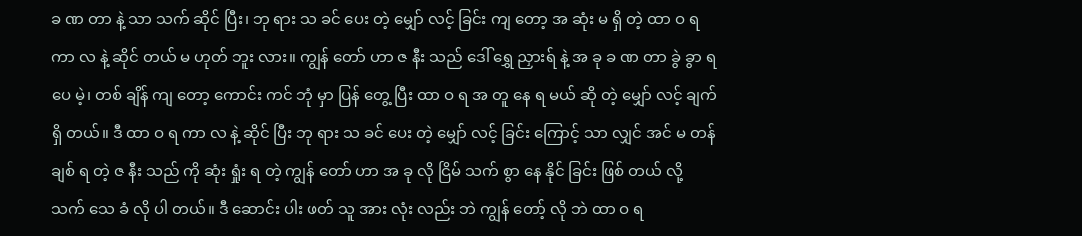ခ ဏ တာ နဲ့ သာ သက် ဆိုင် ပြီး၊ ဘု ရား သ ခင် ပေး တဲ့ မျှော် လင့် ခြင်း ကျ တော့ အ ဆုံး မ ရှိ တဲ့ ထာ ဝ ရ ကာ လ နဲ့ ဆိုင် တယ် မ ဟုတ် ဘူး လား။ ကျွန် တော် ဟာ ဇ နီး သည် ဒေါ် ရွှေ ညှားရ် နဲ့ အ ခု ခ ဏ တာ ခွဲ ခွာ ရ ပေ မဲ့၊ တစ် ချိန် ကျ တော့ ကောင်း ကင် ဘုံ မှာ ပြန် တွေ့ ပြီး ထာ ဝ ရ အ တူ နေ ရ မယ် ဆို တဲ့ မျှော် လင့် ချက် ရှိ တယ်။ ဒီ ထာ ဝ ရ ကာ လ နဲ့ ဆိုင် ပြီး ဘု ရား သ ခင် ပေး တဲ့ မျှော် လင့် ခြင်း ကြောင့် သာ လျှင် အင် မ တန် ချစ် ရ တဲ့ ဇ နီး သည် ကို ဆုံး ရှုံး ရ တဲ့ ကျွန် တော် ဟာ အ ခု လို ငြိမ် သက် စွာ နေ နိုင် ခြင်း ဖြစ် တယ် လို့ သက် သေ ခံ လို ပါ တယ်။ ဒီ ဆောင်း ပါး ဖတ် သူ အား လုံး လည်း ဘဲ ကျွန် တော့် လို ဘဲ ထာ ဝ ရ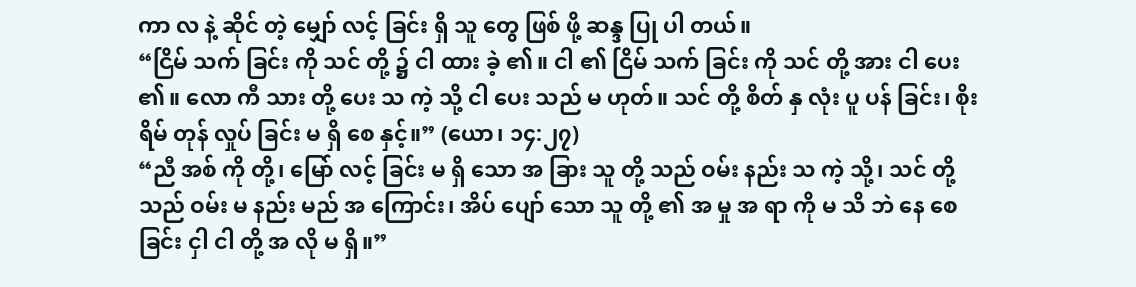ကာ လ နဲ့ ဆိုင် တဲ့ မျှော် လင့် ခြင်း ရှိ သူ တွေ ဖြစ် ဖို့ ဆန္ဒ ပြု ပါ တယ်။
“ငြိမ် သက် ခြင်း ကို သင် တို့ ၌ ငါ ထား ခဲ့ ၏။ ငါ ၏ ငြိမ် သက် ခြင်း ကို သင် တို့ အား ငါ ပေး ၏။ လော ကီ သား တို့ ပေး သ ကဲ့ သို့ ငါ ပေး သည် မ ဟုတ်။ သင် တို့ စိတ် နှ လုံး ပူ ပန် ခြင်း၊ စိုး ရိမ် တုန် လှုပ် ခြင်း မ ရှိ စေ နှင့်။” (ယော၊ ၁၄:၂၇)
“ညီ အစ် ကို တို့၊ မြော် လင့် ခြင်း မ ရှိ သော အ ခြား သူ တို့ သည် ဝမ်း နည်း သ ကဲ့ သို့၊ သင် တို့ သည် ဝမ်း မ နည်း မည် အ ကြောင်း၊ အိပ် ပျော် သော သူ တို့ ၏ အ မှု အ ရာ ကို မ သိ ဘဲ နေ စေ ခြင်း ငှါ ငါ တို့ အ လို မ ရှိ။”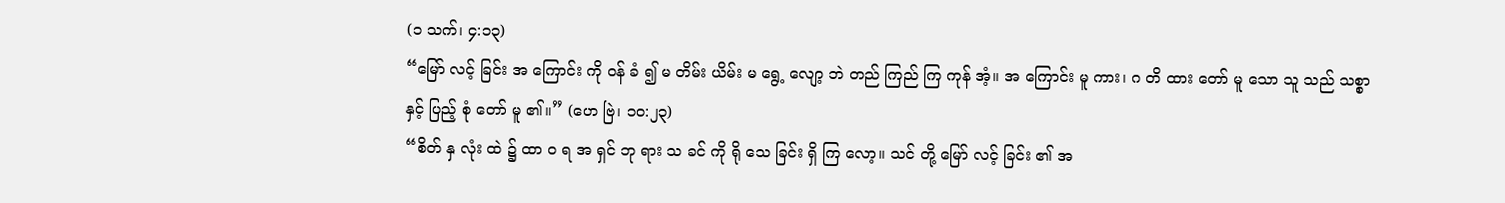(၁ သက်၊ ၄:၁၃)
“မြော် လင့် ခြင်း အ ကြောင်း ကို ဝန် ခံ ၍ မ တိမ်း ယိမ်း မ ရွေ့ လျော့ ဘဲ တည် ကြည် ကြ ကုန် အံ့။ အ ကြောင်း မူ ကား၊ ဂ တိ ထား တော် မူ သော သူ သည် သစ္စာ နှင့် ပြည့် စုံ တော် မူ ၏။” (ဟေ ဗြဲ၊ ၁၀:၂၃)
“စိတ် နှ လုံး ထဲ ၌ ထာ ဝ ရ အ ရှင် ဘု ရား သ ခင် ကို ရို သေ ခြင်း ရှိ ကြ လော့။ သင် တို့ မြော် လင့် ခြင်း ၏ အ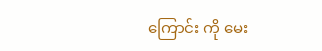ကြောင်း ကို မေး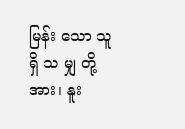မြန်း သော သူ ရှိ သ မျှ တို့ အား၊ နူး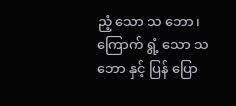ညံ့ သော သ ဘော၊ ကြောက် ရွံ့ သော သ ဘော နှင့် ပြန် ပြော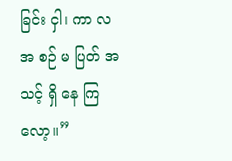ခြင်း ငှါ၊ ကာ လ အ စဉ် မ ပြတ် အ သင့် ရှိ နေ ကြ လော့။”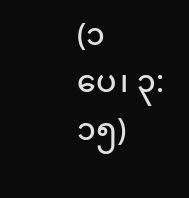(၁ ပေ၊ ၃:၁၅)